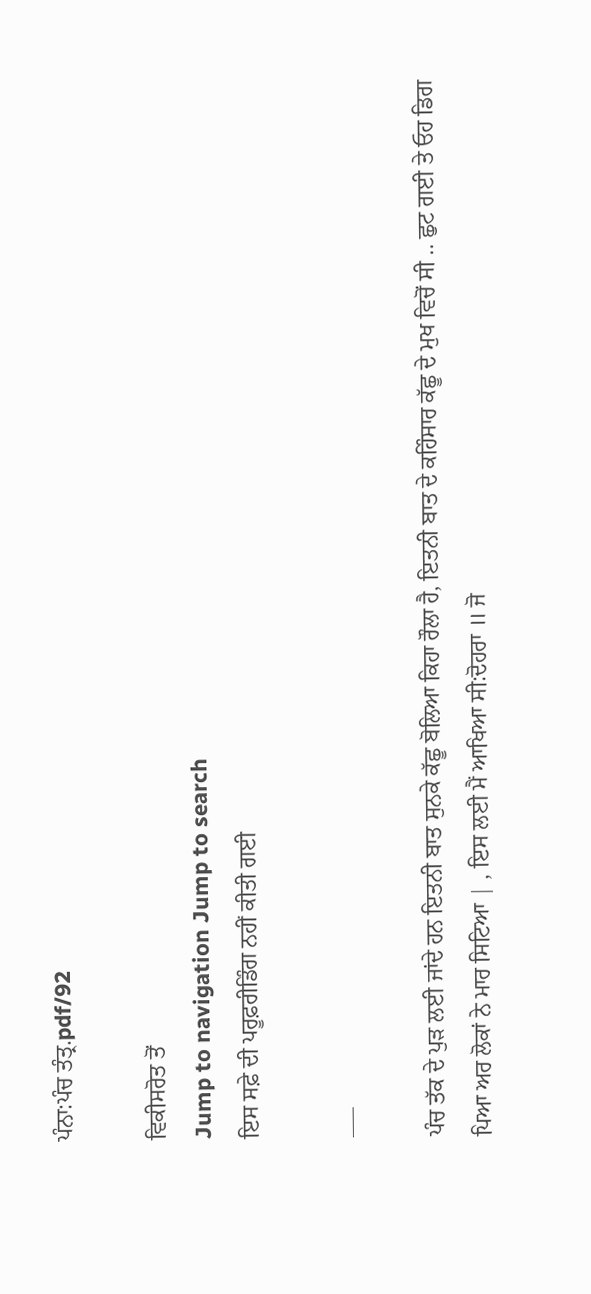ਪੰਨਾ:ਪੰਚ ਤੰਤ੍ਰ.pdf/92

ਵਿਕੀਸਰੋਤ ਤੋਂ
Jump to navigation Jump to search
ਇਸ ਸਫ਼ੇ ਦੀ ਪਰੂਫ਼ਰੀਡਿੰਗ ਨਹੀਂ ਕੀਤੀ ਗਈ

___

ਪੰਚ ਤੱਕ ਦੇ ਪੁੜ ਲਈ ਜਾਂਦੇ ਹਨ ਇਤਨੀ ਬਾਤ ਸੁਨਕੇ ਕੱਛੂ ਬੋਲਿਆ ਕਿਹਾ ਰੌਲਾ ਹੈ, ਇਤਨੀ ਬਾਤ ਦੇ ਕਹਿੰਸਾਰ ਕੱਛੂ ਦੇ ਮੁਖ ਵਿਚੋਂ ਸੀ .. ਛੁਟ ਗਈ ਤੇ ਓਹ ਡਿਗ ਪਿਆ ਅਰ ਲੋਕਾਂ ਨੇ ਮਾਰ ਸਿਟਿਆ | , ਇਸ ਲਈ ਮੈਂ ਆਖਿਆ ਸੀ:ਦੋਹਰਾ ॥ ਜੋ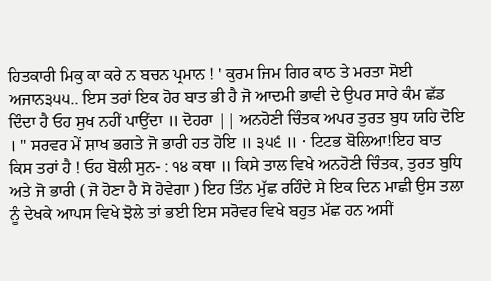ਹਿਤਕਾਰੀ ਮਿਕੁ ਕਾ ਕਰੇ ਨ ਬਚਨ ਪ੍ਰਮਾਨ ! ' ਕੁਰਮ ਜਿਮ ਗਿਰ ਕਾਠ ਤੇ ਮਰਤਾ ਸੋਈ ਅਜਾਨ੩੫੫.. ਇਸ ਤਰਾਂ ਇਕ ਹੋਰ ਬਾਤ ਭੀ ਹੈ ਜੋ ਆਦਮੀ ਭਾਵੀ ਦੇ ਉਪਰ ਸਾਰੇ ਕੰਮ ਛੱਡ ਦਿੰਦਾ ਹੈ ਓਹ ਸੁਖ ਨਹੀਂ ਪਾਉਂਦਾ ॥ ਦੋਹਰਾ || ਅਨਹੋਣੀ ਚਿੰਤਕ ਅਪਰ ਤੁਰਤ ਬੁਧ ਯਹਿ ਦੋਇ । " ਸਰਵਰ ਮੇਂ ਸ਼ਾਖ ਭਗਤੇ ਜੋ ਭਾਰੀ ਹਤ ਹੋਇ ॥ ੩੫੬ ॥ · ਟਿਟਭ ਬੋਲਿਆ!ਇਹ ਬਾਤ ਕਿਸ ਤਰਾਂ ਹੈ ! ਓਹ ਬੋਲੀ ਸੁਨ- : ੧੪ ਕਥਾ ॥ ਕਿਸੇ ਤਾਲ ਵਿਖੇ ਅਨਹੋਣੀ ਚਿੰਤਕ, ਤੁਰਤ ਬੁਧਿ ਅਤੇ ਜੋ ਭਾਰੀ ( ਜੋ ਹੋਣਾ ਹੈ ਸੋ ਹੋਵੇਗਾ ) ਇਹ ਤਿੰਨ ਮੁੱਛ ਰਹਿੰਦੇ ਸੇ ਇਕ ਦਿਨ ਮਾਛੀ ਉਸ ਤਲਾ ਨੂੰ ਦੇਖਕੇ ਆਪਸ ਵਿਖੇ ਝੋਲੇ ਤਾਂ ਭਈ ਇਸ ਸਰੋਵਰ ਵਿਖੇ ਬਹੁਤ ਮੱਛ ਹਨ ਅਸੀਂ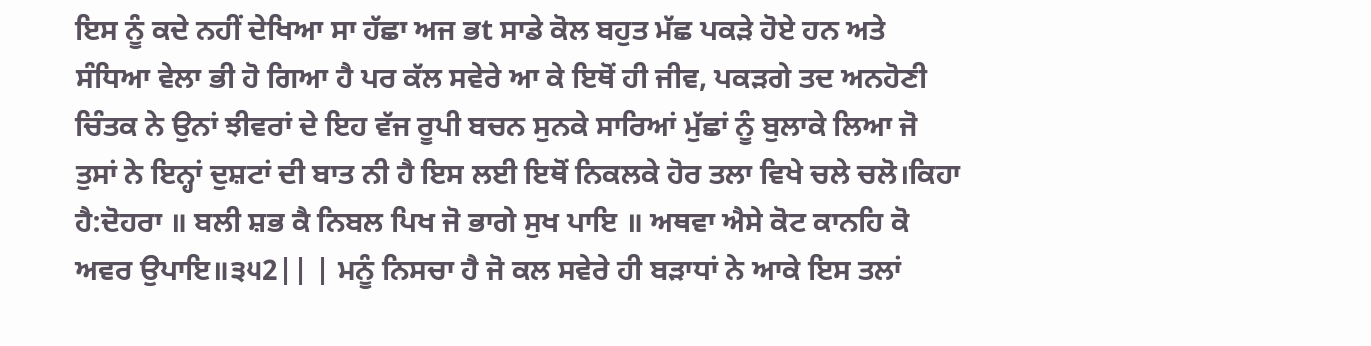ਇਸ ਨੂੰ ਕਦੇ ਨਹੀਂ ਦੇਖਿਆ ਸਾ ਹੱਛਾ ਅਜ ਭt ਸਾਡੇ ਕੋਲ ਬਹੁਤ ਮੱਛ ਪਕੜੇ ਹੋਏ ਹਨ ਅਤੇ ਸੰਧਿਆ ਵੇਲਾ ਭੀ ਹੋ ਗਿਆ ਹੈ ਪਰ ਕੱਲ ਸਵੇਰੇ ਆ ਕੇ ਇਥੋਂ ਹੀ ਜੀਵ, ਪਕੜਗੇ ਤਦ ਅਨਹੋਣੀ ਚਿੰਤਕ ਨੇ ਉਨਾਂ ਝੀਵਰਾਂ ਦੇ ਇਹ ਵੱਜ ਰੂਪੀ ਬਚਨ ਸੁਨਕੇ ਸਾਰਿਆਂ ਮੁੱਛਾਂ ਨੂੰ ਬੁਲਾਕੇ ਲਿਆ ਜੋ ਤੁਸਾਂ ਨੇ ਇਨ੍ਹਾਂ ਦੁਸ਼ਟਾਂ ਦੀ ਬਾਤ ਨੀ ਹੈ ਇਸ ਲਈ ਇਥੋਂ ਨਿਕਲਕੇ ਹੋਰ ਤਲਾ ਵਿਖੇ ਚਲੇ ਚਲੋ।ਕਿਹਾ ਹੈ:ਦੋਹਰਾ ॥ ਬਲੀ ਸ਼ਭ ਕੈ ਨਿਬਲ ਪਿਖ ਜੋ ਭਾਗੇ ਸੁਖ ਪਾਇ ॥ ਅਥਵਾ ਐਸੇ ਕੋਟ ਕਾਨਹਿ ਕੋ ਅਵਰ ਉਪਾਇ॥੩੫2|| | ਮਨੂੰ ਨਿਸਚਾ ਹੈ ਜੋ ਕਲ ਸਵੇਰੇ ਹੀ ਬੜਾਧਾਂ ਨੇ ਆਕੇ ਇਸ ਤਲਾਂ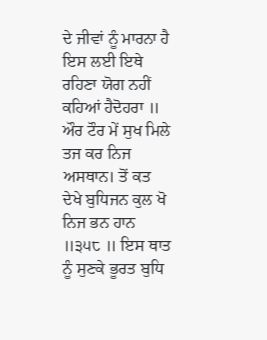ਦੇ ਜੀਵਾਂ ਨੂੰ ਮਾਰਨਾ ਹੈ ਇਸ ਲਈ ਇਥੇ ਰਹਿਣਾ ਯੋਗ ਨਹੀਂ ਕਹਿਆਂ ਹੈਦੋਹਰਾ ॥ ਔਰ ਟੌਰ ਮੇਂ ਸੁਖ ਮਿਲੇ ਤਜ ਕਰ ਨਿਜ ਅਸਥਾਨ। ਤੋਂ ਕਤ ਦੇਖੇ ਬੁਧਿਜਨ ਕੁਲ ਖੋ ਨਿਜ ਭਨ ਹਾਨ ॥੩੫੮ ॥ ਇਸ ਥਾਤ ਨੂੰ ਸੁਣਕੇ ਭੂਰਤ ਬੁਧਿ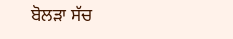ਬੋਲੜਾ ਸੱਚ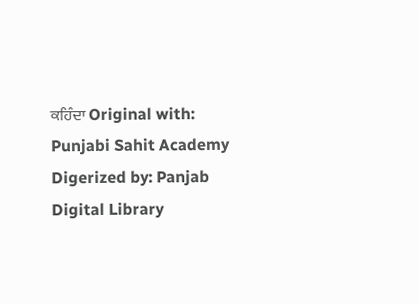ਕਹਿੰਦਾ Original with: Punjabi Sahit Academy Digerized by: Panjab Digital Library